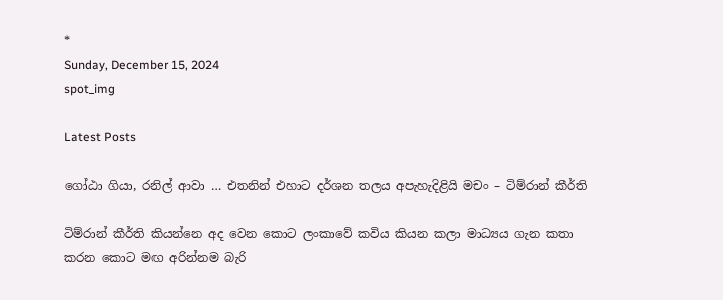*
Sunday, December 15, 2024
spot_img

Latest Posts

ගෝඨා ගියා, රනිල් ආවා … එතනින් එහාට දර්ශන තලය අපැහැදිළියි මචං – ටිම්රාන් කීර්ති

ටිම්රාන් කීර්ති කියන්නෙ අද වෙන කොට ලංකාවේ කවිය කියන කලා මාධ්‍යය ගැන කතා කරන කොට මඟ අරින්නම බැරි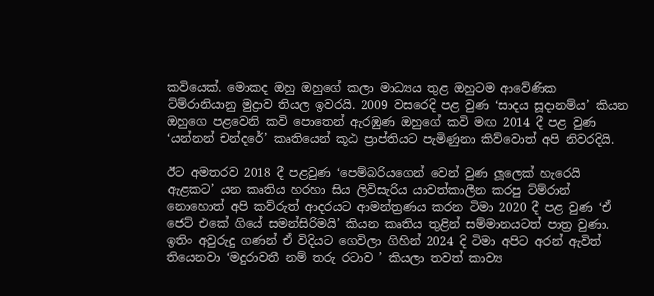කවියෙක්. මොකද ඔහු ඔහුගේ කලා මාධ්‍යය තුළ ඔහුටම ආවේණික ට්ම්රානියානු මුද්‍රාව තියල ඉවරයි. 2009 වසරෙදි පළ වුණ ‘සාදය සූදානම්ය’ කියන ඔහුගෙ පළවෙනි කවි පොතෙන් ඇරඹුණ ඔහුගේ කවි මඟ 2014 දී පළ වුණ ‘යන්නන් චන්දරේ’ කෘතියෙන් කූඨ ප්‍රාප්තියට පැමිණුනා කිව්වොත් අපි නිවරදියි.

ඊට අමතරව 2018 දී පළවුණ ‘පෙම්බරියගෙන් වෙන් වුණ ලූලෙක් හැරෙයි ඇළකට’ යන කෘතිය හරහා සිය ලිවිසැරිය යාවත්කාලීන කරපු ට්ම්රාන් නොහොත් අපි කව්රුත් ආදරයට ආමන්ත්‍රණය කරන ටිමා 2020 දී පළ වුණ ‘ඒ ජෙට් එකේ ගියේ සමන්සිරිමයි’ කියන කෘතිය තුළින් සම්මානයටත් පාත්‍ර වුණා. ඉතිං අවුරුදු ගණන් ඒ විදියට ගෙවිලා ගිහින් 2024 දි ටිමා අපිට අරන් ඇවිත් තියෙනවා ‘මදුරාවතී නම් තරු රටාව ’ කියලා තවත් කාව්‍ය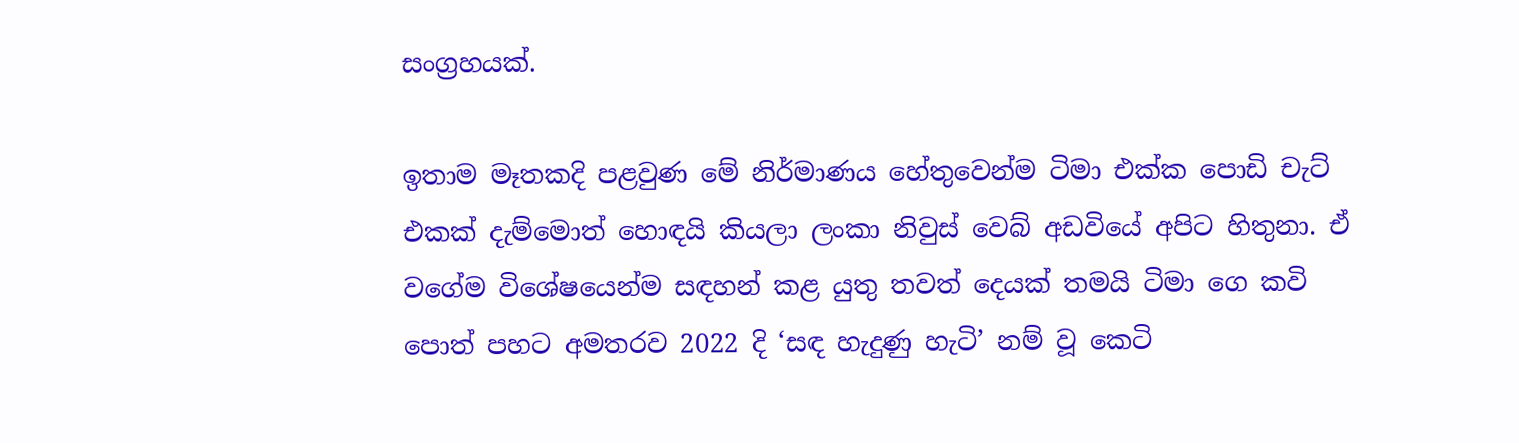සංග්‍රහයක්.

ඉතාම මෑතකදි පළවුණ මේ නිර්මාණය හේතුවෙන්ම ටිමා එක්ක පොඩි චැට් එකක් දැම්මොත් හොඳයි කියලා ලංකා නිවුස් වෙබ් අඩවියේ අපිට හිතුනා. ඒ වගේම විශේෂයෙන්ම සඳහන් කළ යුතු තවත් දෙයක් තමයි ටිමා ගෙ කවි පොත් පහට අමතරව 2022 දි ‘සඳ හැදුණු හැටි’ නම් වූ කෙටි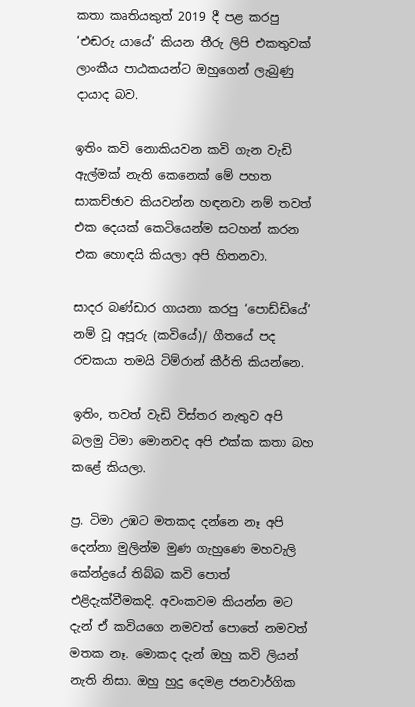කතා කෘතියකුත් 2019 දී පළ කරපු ‘එඬරු යායේ’ කියන තීරු ලිපි එකතුවක් ලාංකීය පාඨකයන්ට ඔහුගෙන් ලැබුණු දායාද බව.

ඉතිං කවි නොකියවන කවි ගැන වැඩි ඇල්මක් නැති කෙනෙක් මේ පහත සාකච්ඡාව කියවන්න හඳනවා නම් තවත් එක දෙයක් කෙටියෙන්ම සටහන් කරන එක හොඳයි කියලා අපි හිතනවා.

සාදර බණ්ඩාර ගායනා කරපු ‘පොඩ්ඩියේ’ නම් වූ අපූරු (කවියේ)/ ගීතයේ පද රචකයා තමයි ටිම්රාන් කීර්ති කියන්නෙ.

ඉතිං, තවත් වැඩි විස්තර නැතුව අපි බලමු ටිමා මොනවද අපි එක්ක කතා බහ කළේ කියලා.

ප්‍ර. ටිමා උඹට මතකද දන්නෙ නෑ අපි දෙන්නා මුලින්ම මුණ ගැහුණෙ මහවැලි කේන්ද්‍රයේ තිබ්බ කවි පොත් එළිදැක්වීමකදි. අවංකවම කියන්න මට දැන් ඒ කවියගෙ නමවත් පොතේ නමවත් මතක නෑ. මොකද දැන් ඔහු කවි ලියන් නැති නිසා. ඔහු හුදු දෙමළ ජනවාර්ගික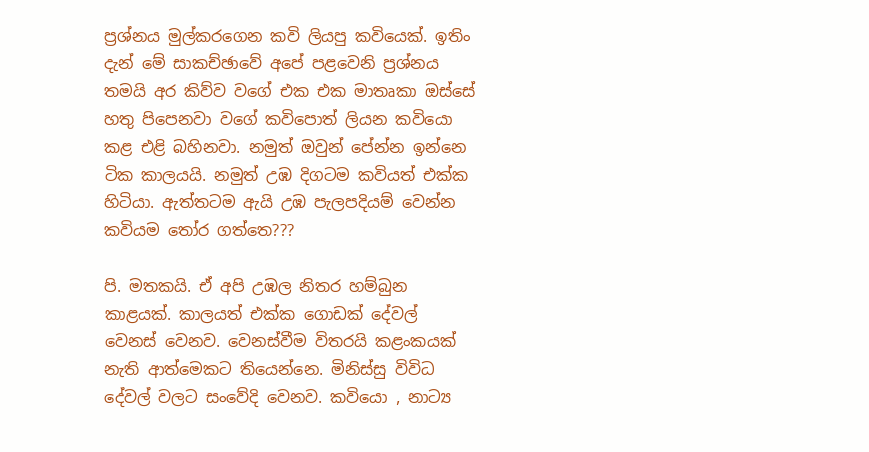ප්‍රශ්නය මුල්කරගෙන කවි ලියපු කවියෙක්. ඉතිං දැන් මේ සාකච්ඡාවේ අපේ පළවෙනි ප්‍රශ්නය තමයි අර කිව්ව වගේ එක එක මාතෘකා ඔස්සේ හතු පිපෙනවා වගේ කවිපොත් ලියන කවියො කළ එළි බහිනවා. නමුත් ඔවුන් පේන්න ඉන්නෙ ටික කාලයයි. නමුත් උඹ දිගටම කවියත් එක්ක හිටියා. ඇත්තටම ඇයි උඹ පැලපදියම් වෙන්න කවියම තෝර ගත්තෙ???

පි. මතකයි. ඒ අපි උඹල නිතර හම්බුන කාළයක්. කාලයත් එක්ක ගොඩක් දේවල් වෙනස් වෙනව. වෙනස්වීම විතරයි කළංකයක් නැති ආත්මෙකට තියෙන්නෙ. මිනිස්සු විවිධ දේවල් වලට සංවේදි වෙනව. කවියො , නාට්‍ය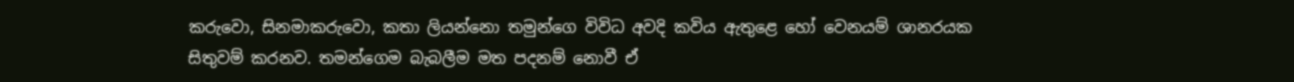කරුවො, සිනමාකරුවො, කතා ලියන්නො තමුන්ගෙ විවිධ අවදි කවිය ඇතුළෙ හෝ වෙනයම් ශානරයක සිතුවම් කරනව. තමන්ගෙම බැබලීම මත පදනම් නොවී ඒ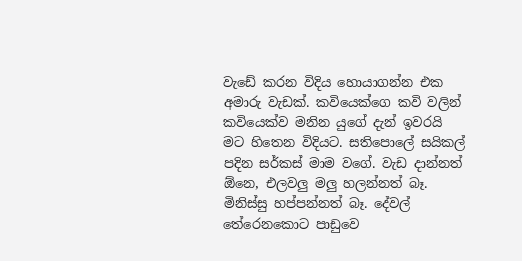වැඩේ කරන විදිය හොයාගන්න එක අමාරු වැඩක්. කවියෙක්ගෙ කවි වලින් කවියෙක්ව මනින යුගේ දැන් ඉවරයි මට හිතෙන විදියට. සතිපොලේ සයිකල් පදින සර්කස් මාම වගේ. වැඩ දාන්නත් ඕනෙ, එලවලු මලු හලන්නත් බෑ. මිනිස්සු හප්පන්නත් බෑ. දේවල් තේරෙනකොට පාඩුවෙ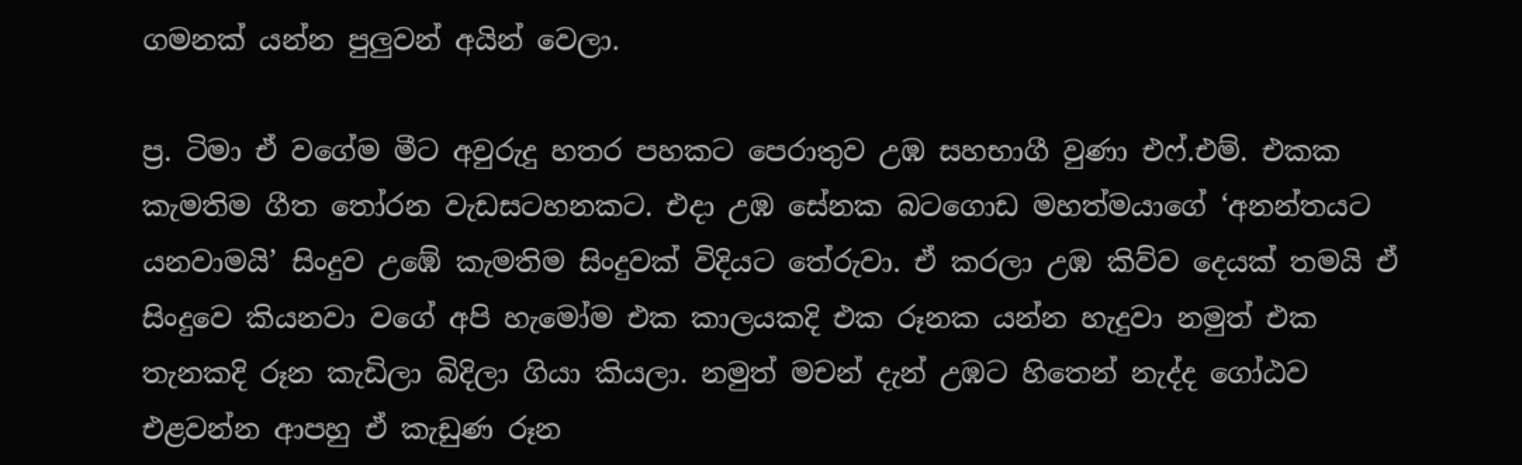ගමනක් යන්න පුලුවන් අයින් වෙලා.

ප්‍ර. ටිමා ඒ වගේම මීට අවුරුදු හතර පහකට පෙරාතුව උඹ සහභාගී වුණා එෆ්.එම්. එකක කැමතිම ගීත තෝරන වැඩසටහනකට. එදා උඹ සේනක බටගොඩ මහත්මයාගේ ‘අනන්තයට යනවාමයි’ සිංදුව උඹේ කැමතිම සිංදුවක් විදියට තේරුවා. ඒ කරලා උඹ කිව්ව දෙයක් තමයි ඒ සිංදුවෙ කියනවා වගේ අපි හැමෝම එක කාලයකදි එක රූනක යන්න හැදුවා නමුත් එක තැනකදි රූන කැඩිලා බිදිලා ගියා කියලා. නමුත් මචන් දැන් උඹට හිතෙන් නැද්ද ගෝඨව එළවන්න ආපහු ඒ කැඩුණ රූන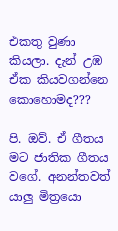එකතු වුණා කියලා. දැන් උඹ ඒක කියවගන්නෙ කොහොමද???

පි. ඔව්. ඒ ගීතය මට ජාතික ගීතය වගේ. අනන්තවත් යාලු මිත්‍රයො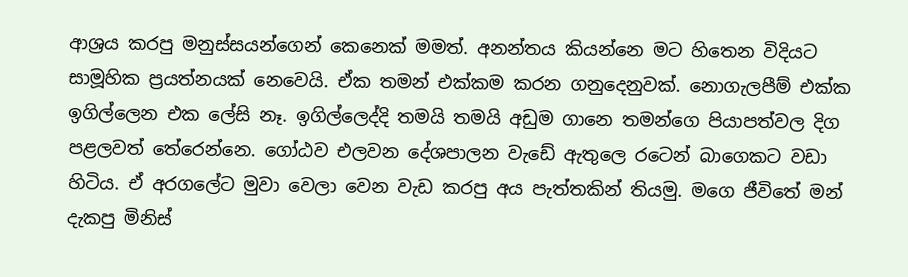ආශ්‍රය කරපු මනුස්සයන්ගෙන් කෙනෙක් මමත්. අනන්තය කියන්නෙ මට හිතෙන විදියට සාමූහික ප්‍රයත්නයක් නෙවෙයි. ඒක තමන් එක්කම කරන ගනුදෙනුවක්. නොගැලපීම් එක්ක ඉගිල්ලෙන එක ලේසි නෑ. ඉගිල්ලෙද්දි තමයි තමයි අඩුම ගානෙ තමන්ගෙ පියාපත්වල දිග පළලවත් තේරෙන්නෙ. ගෝඨව එලවන දේශපාලන වැඩේ ඇතුලෙ රටෙන් බාගෙකට වඩා හිටිය. ඒ අරගලේට මුවා වෙලා වෙන වැඩ කරපු අය පැත්තකින් තියමු. මගෙ ජීවිතේ මන් දැකපු මිනිස්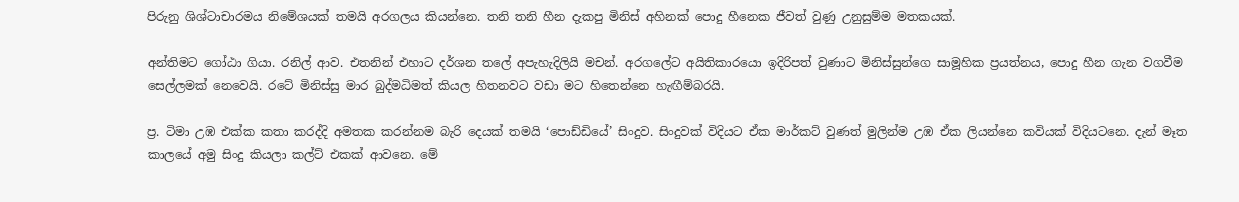පිරුනු ශිශ්ටාචාරමය නිමේශයක් තමයි අරගලය කියන්නෙ. තනි තනි හීන දැකපු මිනිස් අහිනක් පොදු හීනෙක ජීවත් වුණු උනුසුම්ම මතකයක්.

අන්තිමට ගෝඨා ගියා. රනිල් ආව. එතනින් එහාට දර්ශන තලේ අපැහැදිලියි මචන්. අරගලේට අයිතිකාරයො ඉදිරිපත් වුණාට මිනිස්සුන්ගෙ සාමූහික ප්‍රයත්නය, පොදු හීන ගැන වගවීම සෙල්ලමක් නෙවෙයි. රටේ මිනිස්සු මාර බුද්මධිමත් කියල හිතනවට වඩා මට හිතෙන්නෙ හැඟීම්බරයි.

ප්‍ර. ටිමා උඹ එක්ක කතා කරද්දි අමතක කරන්නම බැරි දෙයක් තමයි ‘පොඩ්ඩියේ’ සිංදුව. සිංදුවක් විදියට ඒක මාර්කට් වුණත් මුලින්ම උඹ ඒක ලියන්නෙ කවියක් විදියටනෙ. දැන් මෑත කාලයේ අමු සිංදු කියලා කල්ට් එකක් ආවනෙ. මේ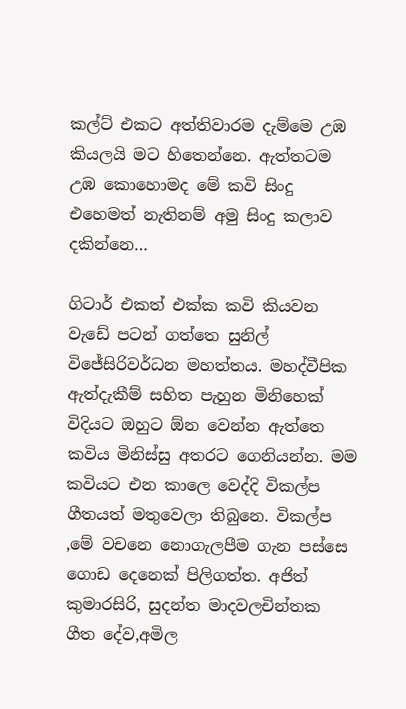කල්ට් එකට අත්තිවාරම දැම්මෙ උඹ කියලයි මට හිතෙන්නෙ. ඇත්තටම උඹ කොහොමද මේ කවි සිංදු එහෙමත් නැතිනම් අමු සිංදු කලාව දකින්නෙ…

ගිටාර් එකත් එක්ක කවි කියවන වැඩේ පටන් ගත්තෙ සුනිල් විජේසිරිවර්ධන මහත්තය. මහද්වීපික ඇත්දැකීම් සහිත පැහුන මිනිහෙක් විදියට ඔහුට ඕන වෙන්න ඇත්තෙ කවිය මිනිස්සු අතරට ගෙනියන්න. මම කවියට එන කාලෙ වෙද්දි විකල්ප ගීතයත් මතුවෙලා තිබුනෙ. විකල්ප ,මේ වචනෙ නොගැලපීම ගැන පස්සෙ ගොඩ දෙනෙක් පිලිගත්ත. අජිත් කුමාරසිරි, සුදන්ත මාදවලචින්තක ගීත දේව,අමිල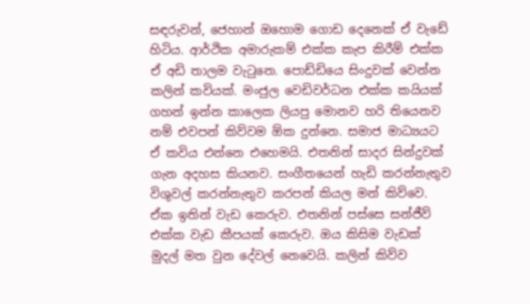සඳරුවන්, ජෙහාන් ඔහොම ගොඩ දෙනෙක් ඒ වැඩේ හිටිය. ආර්ථික අමාරුකම් එක්ක කැප කිරීම් එක්ක ඒ අඩි තාලම වැටුනෙ. පොඩ්ඩියෙ සිංදුවක් වෙන්න කලින් කවියක්. මංජුල වෙඩිවර්ධන එක්ක කයියක් ගහන් ඉන්න කාලෙක ලියපු මොනව හරි තියෙනව නම් එවපන් කිව්වම ඕක දුන්නෙ. සමාජ මාධ්‍යයට ඒ කවිය එන්නෙ එහෙමයි. එතනින් සාදර සින්දුවක් ගැන අදහස කියනව. සංගීතයෙන් හැඩි කරන්නැතුව විශුවල් කරන්නැතුව කරපන් කියල මන් කිව්වෙ. ඒක ඉතින් වැඩ කෙරුව. එතනින් පස්සෙ සන්ජීව් එක්ක වැඩ කීපයක් කෙරුව. ඔය කිසිම වැඩක් මුදල් මත වුන දේවල් නෙවෙයි. කලින් කිව්ව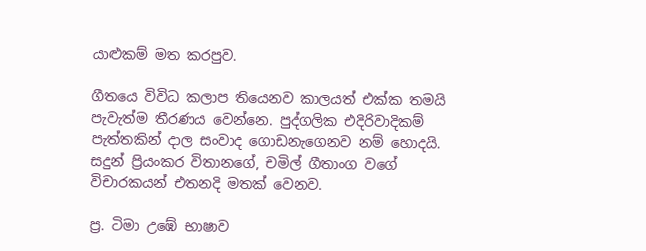යාළුකම් මත කරපුව.

ගීතයෙ විවිධ කලාප තියෙනව කාලයත් එක්ක තමයි පැවැත්ම තීරණය වෙන්නෙ. පුද්ගලික එදිරිවාදිකම් පැත්තකින් දාල සංවාද ගොඩනැගෙනව නම් හොදයි. සදුන් ප්‍රියංකර විතානගේ, චමිල් ගීතාංග වගේ විචාරකයන් එතනදි මතක් වෙනව.

ප්‍ර. ටිමා උඹේ භාෂාව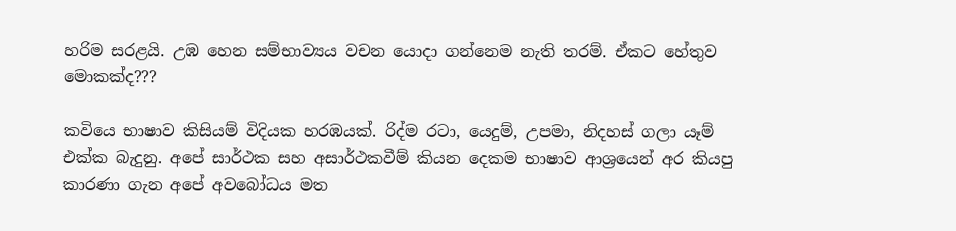හරිම සරළයි. උඹ හෙන සම්භාව්‍යය වචන යොදා ගන්නෙම නැති තරම්. ඒකට හේතුව මොකක්ද???

කවියෙ භාෂාව කිසියම් විදියක හරඹයක්. රිද්ම රටා, යෙදුම්, උපමා, නිදහස් ගලා යෑම් එක්ක බැදුනු. අපේ සාර්ථක සහ අසාර්ථකවීම් කියන දෙකම භාෂාව ආශ්‍රයෙන් අර කියපු කාරණා ගැන අපේ අවබෝධය මත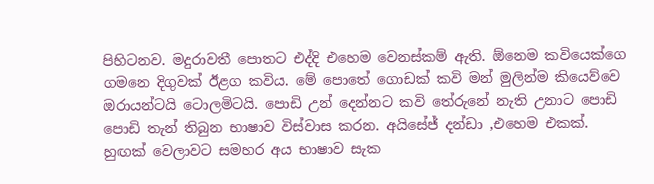පිහිටනව. මදුරාවතී පොතට එද්දි එහෙම වෙනස්කම් ඇති. ඕනෙම කවියෙක්ගෙ ගමනෙ දිගුවක් ඊළග කවිය. මේ පොතේ ගොඩක් කවි මන් මුලින්ම කියෙව්වෙ ඔරායන්ටයි ටොලමිටයි. පොඩි උන් දෙන්නට කවි තේරුනේ නැති උනාට පොඩි පොඩි තැන් තිබුන භාෂාව විස්වාස කරන. අයිසේජ් දන්ඩා ,එහෙම එකක්. හුඟක් වෙලාවට සමහර අය භාෂාව සැක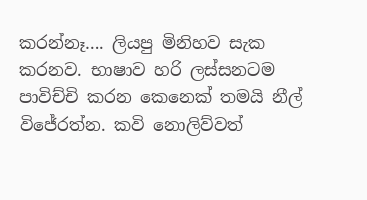කරන්නෑ…. ලියපු මිනිහව සැක කරනව. භාෂාව හරි ලස්සනටම පාවිච්චි කරන කෙනෙක් තමයි නීල් විජේරත්න. කවි නොලිව්වත්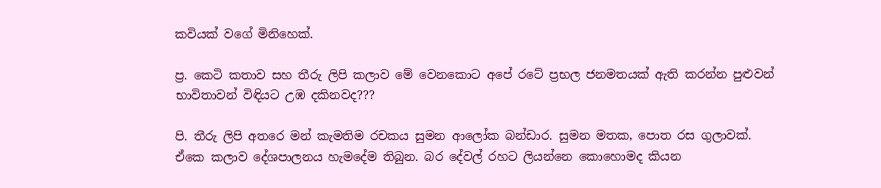කවියක් වගේ මිනිහෙක්.

ප්‍ර. කෙටි කතාව සහ තීරු ලිපි කලාව මේ වෙනකොට අපේ රටේ ප්‍රභල ජනමතයක් ඇති කරන්න පුළුවන් භාවිතාවන් විඳියට උඹ දකිනවද???

පි. තීරු ලිපි අතරෙ මන් කැමතිම රචකය සුමන ආලෝක බන්ඩාර. සුමන මතක, පොත රස ගුලාවක්. ඒකෙ කලාව දේශපාලනය හැමදේම තිබුන. බර දේවල් රහට ලියන්නෙ කොහොමද කියන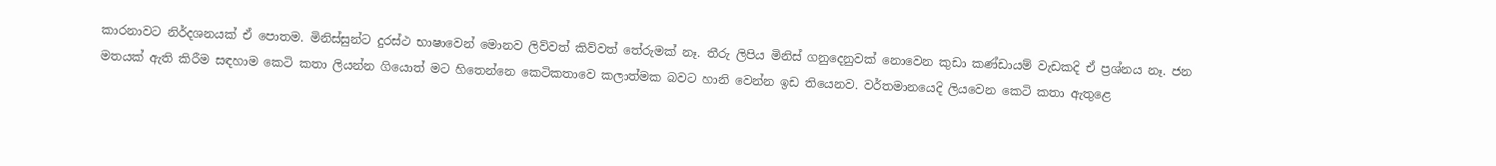කාරනාවට නිර්දශනයක් ඒ පොතම. මිනිස්සුන්ට දුරස්ථ භාෂාවෙන් මොනව ලිව්වත් කිව්වත් තේරුමක් නෑ. තීරු ලිපිය මිනිස් ගනුදෙනුවක් නොවෙන කුඩා කණ්ඩායම් වැඩකදි ඒ ප්‍රශ්නය නෑ. ජන මතයක් ඇති කිරීම සඳහාම කෙටි කතා ලියන්න ගියොත් මට හිතෙන්නෙ කෙටිකතාවෙ කලාත්මක බවට හානි වෙන්න ඉඩ තියෙනව. වර්තමානයෙදි ලියවෙන කෙටි කතා ඇතුළෙ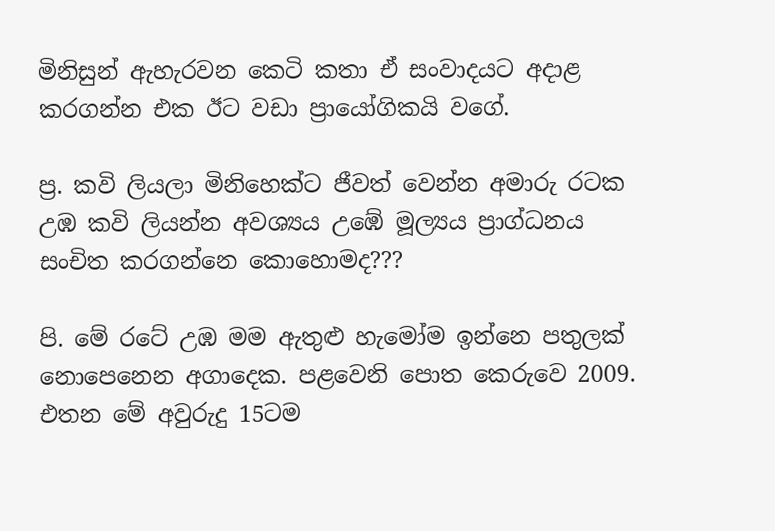මිනිසුන් ඇහැරවන කෙටි කතා ඒ සංවාදයට අදාළ කරගන්න එක ඊට වඩා ප්‍රායෝගිකයි වගේ.

ප්‍ර. කවි ලියලා මිනිහෙක්ට ජීවත් වෙන්න අමාරු රටක උඹ කවි ලියන්න අවශ්‍යය උඹේ මූල්‍යය ප්‍රාග්ධනය සංචිත කරගන්නෙ කොහොමද???

පි. මේ රටේ උඹ මම ඇතුළු හැමෝම ඉන්නෙ පතුලක් නොපෙනෙන අගාදෙක. පළවෙනි පොත කෙරුවෙ 2009. එතන මේ අවුරුදු 15ටම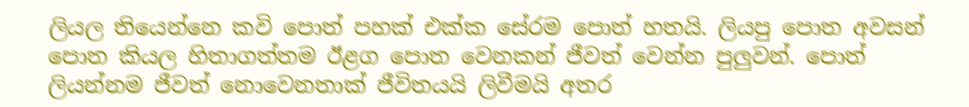ලියල තියෙන්නෙ කවි පොත් පහක් එක්ක සේරම පොත් හතයි. ලියපු පොත අවසන් පොත කියල හිතාගත්තම ඊළග පොත වෙනකන් ජීවත් වෙන්න පුලුවන්. පොත් ලියන්නම ජීවත් නොවෙනතාක් ජීවිතයයි ලිවීමයි අතර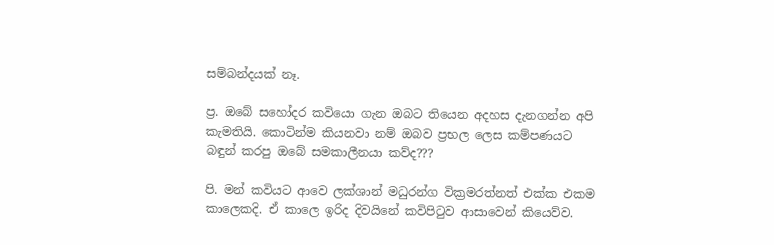සම්බන්දයක් නෑ.

ප්‍ර. ඔබේ සහෝදර කවියො ගැන ඔබට තියෙන අදහස දැනගන්න අපි කැමතියි. කොටින්ම කියනවා නම් ඔබව ප්‍රභල ලෙස කම්පණයට බඳුන් කරපු ඔබේ සමකාලීනයා කව්ද???

පි. මන් කවියට ආවෙ ලක්ශාන් මධුරන්ග වික්‍රමරත්නත් එක්ක එකම කාලෙකදි. ඒ කාලෙ ඉරිද දිවයිනේ කවිපිටුව ආසාවෙන් කියෙව්ව.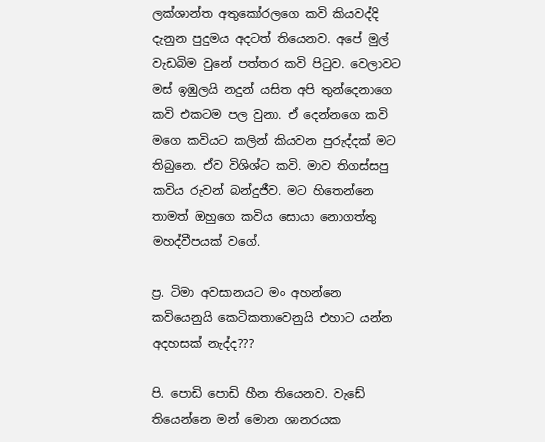ලක්ශාන්ත අතුකෝරලගෙ කවි කියවද්දි දැනුන පුදුමය අදටත් තියෙනව. අපේ මුල් වැඩබිම වුනේ පත්තර කවි පිටුව. වෙලාවට මස් ඉඹුලයි නදුන් යසිත අපි තුන්දෙනාගෙ කවි එකටම පල වුනා. ඒ දෙන්නගෙ කවි මගෙ කවියට කලින් කියවන පුරුද්දක් මට තිබුනෙ. ඒව විශිශ්ට කවි. මාව තිගස්සපු කවිය රුවන් බන්දුජීව. මට හිතෙන්නෙ තාමත් ඔහුගෙ කවිය සොයා නොගත්තු මහද්වීපයක් වගේ.

ප්‍ර. ටිමා අවසානයට මං අහන්නෙ කවියෙනුයි කෙටිකතාවෙනුයි එහාට යන්න අදහසක් නැද්ද???

පි. පොඩි පොඩි හීන තියෙනව. වැඩේ තියෙන්නෙ මන් මොන ශානරයක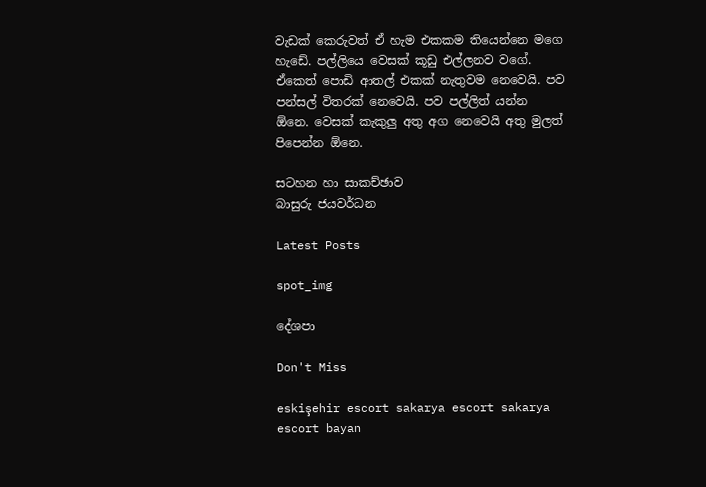වැඩක් කෙරුවත් ඒ හැම එකකම තියෙන්නෙ මගෙ හැඩේ. පල්ලියෙ වෙසක් කූඩු එල්ලනව වගේ. ඒකෙත් පොඩි ආතල් එකක් නැතුවම නෙවෙයි. පව පන්සල් විතරක් නෙවෙයි. පව පල්ලිත් යන්න ඕනෙ. වෙසක් කැකුලු අතු අග නෙවෙයි අතු මුලත් පිපෙන්න ඕනෙ.

සටහන හා සාකච්ඡාව
බාසුරු ජයවර්ධන

Latest Posts

spot_img

දේශපා

Don't Miss

eskişehir escort sakarya escort sakarya escort bayan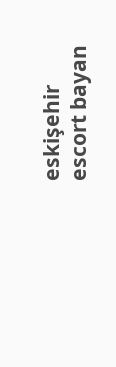eskişehir escort bayan